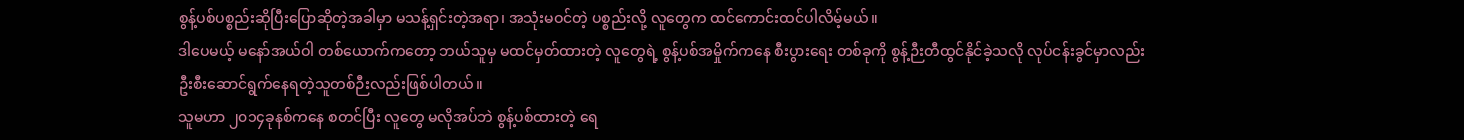စွန့်ပစ်ပစ္စည်းဆိုပြီးပြောဆိုတဲ့အခါမှာ မသန့်ရှင်းတဲ့အရာ၊ အသုံးမဝင်တဲ့ ပစ္စည်းလို့ လူတွေက ထင်ကောင်းထင်ပါလိမ့်မယ်။
ဒါပေမယ့် မနော်အယ်ဝါ တစ်ယောက်ကတော့ ဘယ်သူမှ မထင်မှတ်ထားတဲ့ လူတွေရဲ့ စွန့်ပစ်အမှိုက်ကနေ စီးပွားရေး တစ်ခုကို စွန့်ဉီးတီထွင်နိုင်ခဲ့သလို လုပ်ငန်းခွင်မှာလည်း ဦးစီးဆောင်ရွက်နေရတဲ့သူတစ်ဉီးလည်းဖြစ်ပါတယ်။
သူမဟာ ၂၀၁၄ခုနစ်ကနေ စတင်ပြီး လူတွေ မလိုအပ်ဘဲ စွန့်ပစ်ထားတဲ့ ရေ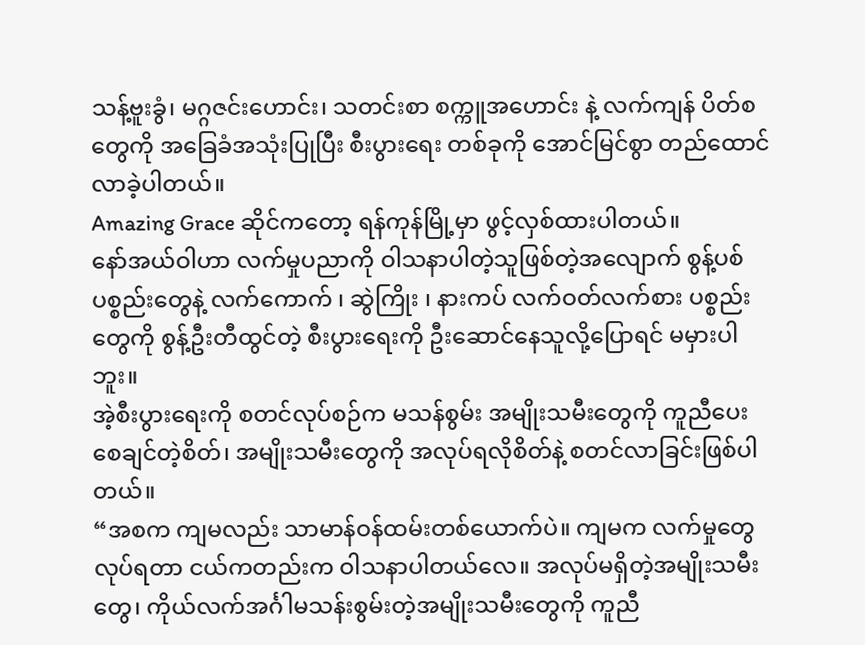သန့်ဗူးခွံ၊ မဂ္ဂဇင်းဟောင်း၊ သတင်းစာ စက္ကူအဟောင်း နဲ့ လက်ကျန် ပိတ်စတွေကို အခြေခံအသုံးပြုပြီး စီးပွားရေး တစ်ခုကို အောင်မြင်စွာ တည်ထောင်လာခဲ့ပါတယ်။
Amazing Grace ဆိုင်ကတော့ ရန်ကုန်မြို့မှာ ဖွင့်လှစ်ထားပါတယ်။
နော်အယ်ဝါဟာ လက်မှုပညာကို ဝါသနာပါတဲ့သူဖြစ်တဲ့အလျောက် စွန့်ပစ် ပစ္စည်းတွေနဲ့ လက်ကောက် ၊ ဆွဲကြိုး ၊ နားကပ် လက်ဝတ်လက်စား ပစ္စည်းတွေကို စွန့်ဦးတီထွင်တဲ့ စီးပွားရေးကို ဦးဆောင်နေသူလို့ပြောရင် မမှားပါဘူး။
အဲ့စီးပွားရေးကို စတင်လုပ်စဉ်က မသန်စွမ်း အမျိုးသမီးတွေကို ကူညီပေးစေချင်တဲ့စိတ်၊ အမျိုးသမီးတွေကို အလုပ်ရလိုစိတ်နဲ့ စတင်လာခြင်းဖြစ်ပါတယ်။
“အစက ကျမလည်း သာမာန်ဝန်ထမ်းတစ်ယောက်ပဲ။ ကျမက လက်မှုတွေလုပ်ရတာ ငယ်ကတည်းက ဝါသနာပါတယ်လေ။ အလုပ်မရှိတဲ့အမျိုးသမီးတွေ၊ ကိုယ်လက်အင်္ဂါမသန်းစွမ်းတဲ့အမျိုးသမီးတွေကို ကူညီ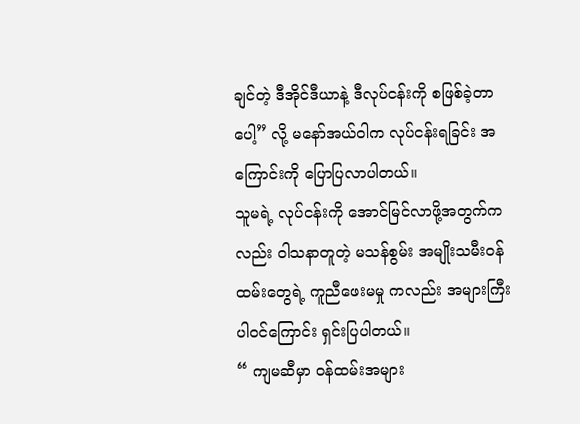ချင်တဲ့ ဒီအိုင်ဒီယာနဲ့ ဒီလုပ်ငန်းကို စဖြစ်ခဲ့တာပေါ့” လို့ မနော်အယ်ဝါက လုပ်ငန်းရခြင်း အကြောင်းကို ပြောပြလာပါတယ်။
သူမရဲ့ လုပ်ငန်းကို အောင်မြင်လာဖို့အတွက်ကလည်း ဝါသနာတူတဲ့ မသန်စွမ်း အမျိုးသမီးဝန်ထမ်းတွေရဲ့ ကူညီဖေးမမှု ကလည်း အများကြီးပါဝင်ကြောင်း ရှင်းပြပါတယ်။
“ ကျမဆီမှာ ဝန်ထမ်းအများ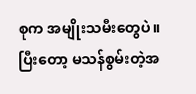စုက အမျိုးသမီးတွေပဲ။ပြီးတော့ မသန်စွမ်းတဲ့အ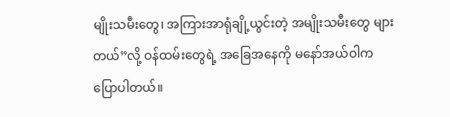မျိုးသမီးတွေ၊ အကြားအာရုံချို့ယွင်းတဲ့ အမျိုးသမီးတွေ များတယ်”လို့ ဝန်ထမ်းတွေရဲ့ အခြေအနေကို မနော်အယ်ဝါက ပြောပါတယ်။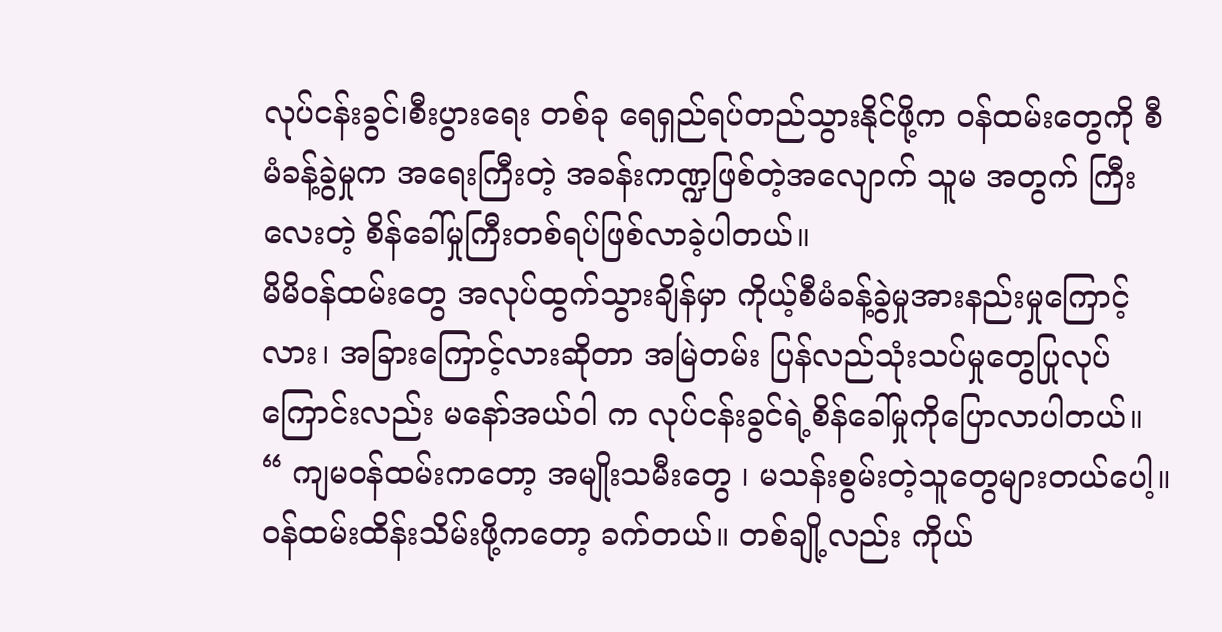လုပ်ငန်းခွင်၊စီးပွားရေး တစ်ခု ရေရှည်ရပ်တည်သွားနိုင်ဖို့က ဝန်ထမ်းတွေကို စီမံခန့်ခွဲမှုက အရေးကြီးတဲ့ အခန်းကဏ္ဍဖြစ်တဲ့အလျောက် သူမ အတွက် ကြီးလေးတဲ့ စိန်ခေါ်မှုကြီးတစ်ရပ်ဖြစ်လာခဲ့ပါတယ်။
မိမိဝန်ထမ်းတွေ အလုပ်ထွက်သွားချိန်မှာ ကိုယ့်စီမံခန့်ခွဲမှုအားနည်းမှုကြောင့်လား၊ အခြားကြောင့်လားဆိုတာ အမြဲတမ်း ပြန်လည်သုံးသပ်မှုတွေပြုလုပ်ကြောင်းလည်း မနော်အယ်ဝါ က လုပ်ငန်းခွင်ရဲ့စိန်ခေါ်မှုကိုပြောလာပါတယ်။
“ ကျမဝန်ထမ်းကတော့ အမျိုးသမီးတွေ ၊ မသန်းစွမ်းတဲ့သူတွေများတယ်ပေါ့။ ဝန်ထမ်းထိန်းသိမ်းဖို့ကတော့ ခက်တယ်။ တစ်ချို့လည်း ကိုယ်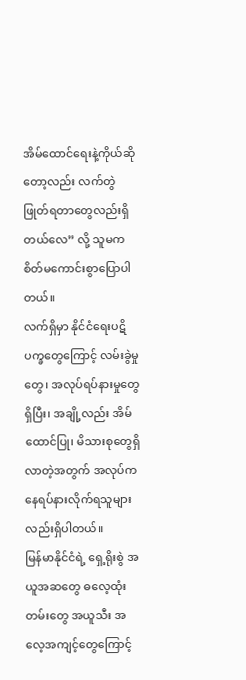အိမ်ထောင်ရေးနဲ့ကိုယ်ဆိုတော့လည်း လက်တွဲဖြုတ်ရတာတွေလည်းရှိတယ်လေ” လို့ သူမက စိတ်မကောင်းစွာပြောပါတယ်။
လက်ရှိမှာ နိုင်ငံရေးပဋိပက္ခတွေကြောင့် လမ်းခွဲမှုတွေ၊ အလုပ်ရပ်နားမှုတွေရှိပြီး၊ အချို့လည်း အိမ်ထောင်ပြု၊ မိသားစုတွေရှိလာတဲ့အတွက် အလုပ်ကနေရပ်နားလိုက်ရသူများလည်းရှိပါတယ်။
မြန်မာနိုင်ငံရဲ့ ရှေ့ရိုးစွဲ အယူအဆတွေ ဓလေ့ထုံးတမ်းတွေ အယူသီး အလေ့အကျင့်တွေကြောင့်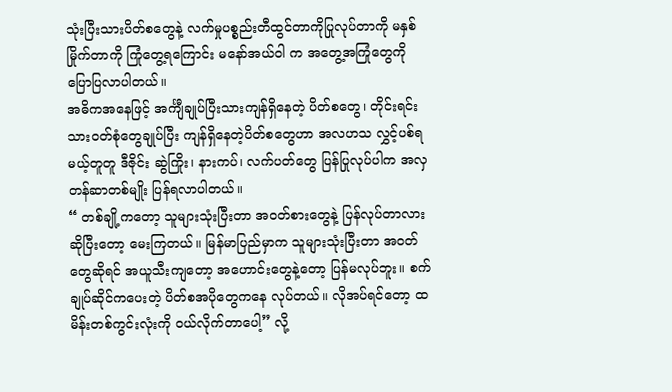သုံးပြီးသားပိတ်စတွေနဲ့ လက်မှုပစ္စည်းတီထွင်တာကိုပြုလုပ်တာကို မနှစ်မြိုက်တာကို ကြုံတွေ့ရကြောင်း မနော်အယ်ဝါ က အတွေ့အကြုံတွေကို ပြောပြလာပါတယ်။
အဓိကအနေဖြင့် အင်္ကျီချုပ်ပြီးသားကျန်ရှိနေတဲ့ ပိတ်စတွေ၊ တိုင်းရင်းသားဝတ်စုံတွေချုပ်ပြီး ကျန်ရှိနေတဲ့ပိတ်စတွေဟာ အလဟသ လွှင့်ပစ်ရမယ့်တူတူ ဒီဇိုင်း ဆွဲကြိုး၊ နားကပ်၊ လက်ပတ်တွေ ပြန်ပြုလုပ်ပါက အလှတန်ဆာတစ်မျိုး ပြန်ရလာပါတယ်။
“ တစ်ချို့ကတော့ သူများသုံးပြီးတာ အဝတ်စားတွေနဲ့ ပြန်လုပ်တာလားဆိုပြီးတော့ မေးကြတယ်။ မြန်မာပြည်မှာက သူများသုံးပြီးတာ အဝတ်တွေဆိုရင် အယူသီးကျတော့ အဟောင်းတွေနဲ့တော့ ပြန်မလုပ်ဘူး။ စက်ချုပ်ဆိုင်ကပေးတဲ့ ပိတ်စအပိုတွေကနေ လုပ်တယ်။ လိုအပ်ရင်တော့ ထမိန်းတစ်ကွင်းလုံးကို ဝယ်လိုက်တာပေါ့” လို့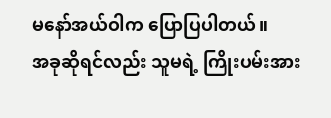မနော်အယ်ဝါက ပြောပြပါတယ်။
အခုဆိုရင်လည်း သူမရဲ့ ကြိုးပမ်းအား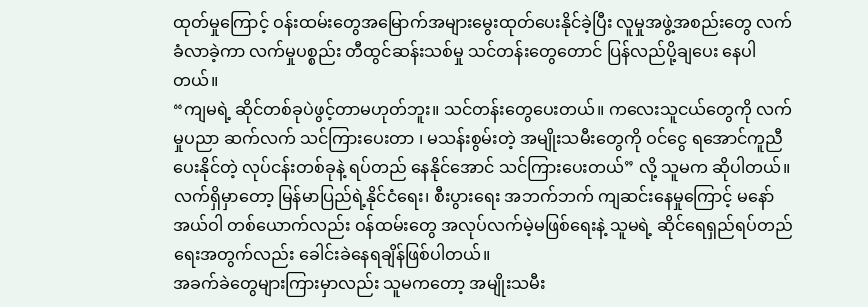ထုတ်မှုကြောင့် ဝန်းထမ်းတွေအမြောက်အများမွေးထုတ်ပေးနိုင်ခဲ့ပြီး လူမှုအဖွဲ့အစည်းတွေ လက်ခံလာခဲ့ကာ လက်မှုပစ္စည်း တီထွင်ဆန်းသစ်မှု သင်တန်းတွေတောင် ပြန်လည်ပို့ချပေး နေပါတယ်။
“ကျမရဲ့ ဆိုင်တစ်ခုပဲဖွင့်တာမဟုတ်ဘူး။ သင်တန်းတွေပေးတယ်။ ကလေးသူငယ်တွေကို လက်မှုပညာ ဆက်လက် သင်ကြားပေးတာ ၊ မသန်းစွမ်းတဲ့ အမျိုးသမီးတွေကို ဝင်ငွေ ရအောင်ကူညီပေးနိုင်တဲ့ လုပ်ငန်းတစ်ခုနဲ့ ရပ်တည် နေနိုင်အောင် သင်ကြားပေးတယ်” လို့ သူမက ဆိုပါတယ်။
လက်ရှိမှာတော့ မြန်မာပြည်ရဲ့နိုင်ငံရေး၊ စီးပွားရေး အဘက်ဘက် ကျဆင်းနေမှုကြောင့် မနော်အယ်ဝါ တစ်ယောက်လည်း ဝန်ထမ်းတွေ အလုပ်လက်မဲ့မဖြစ်ရေးနဲ့ သူမရဲ့ ဆိုင်ရေရှည်ရပ်တည်ရေးအတွက်လည်း ခေါင်းခဲနေရချိန်ဖြစ်ပါတယ်။
အခက်ခဲတွေများကြားမှာလည်း သူမကတော့ အမျိုးသမီး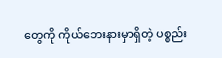တွေကို ကိုယ်ဘေးနားမှာရှိတဲ့ ပစ္စည်း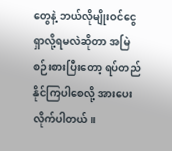တွေနဲ့ ဘယ်လိုမျိုးဝင်ငွေရှာလို့ရမလဲဆိုတာ အမြဲစဉ်းစားပြီးတော့ ရပ်တည်နိုင်ကြပါစေလို့ အားပေးလိုက်ပါတယ်။